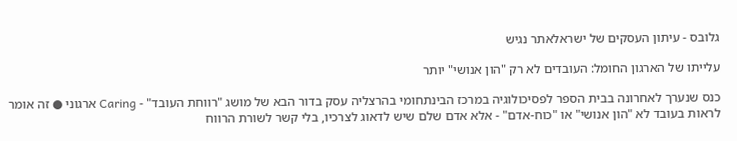גלובס - עיתון העסקים של ישראלאתר נגיש

עלייתו של הארגון החומל: העובדים לא רק "הון אנושי" יותר

כנס שנערך לאחרונה בבית הספר לפסיכולוגיה במרכז הבינתחומי בהרצליה עסק בדור הבא של מושג "רווחת העובד" - Caring ארגוני ● זה אומר לראות בעובד לא "הון אנושי" או "כוח-אדם" - אלא אדם שלם שיש לדאוג לצרכיו, בלי קשר לשורת הרווח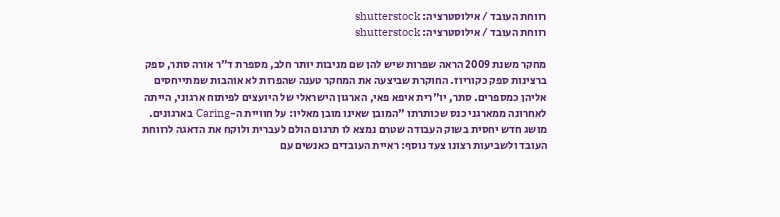רווחת העובד / אילוסטרציה: shutterstock
רווחת העובד / אילוסטרציה: shutterstock

מחקר משנת 2009 הראה שפרות שיש להן שם מניבות יותר חלב, מספרת ד"ר אורה סתר, ספק ברצינות ספק כקוריוז. החוקרת שביצעה את המחקר טענה שהפרות לא אוהבות שמתייחסים אליהן כמספרים. סתר, יו"רית איפא פאי, הארגון הישראלי של היועצים לפיתוח ארגוני, הייתה לאחרונה ממארגני כנס שכותרתו "המובן שאינו מובן מאליו: על חוויית ה-Caring בארגונים. מושג חדש יחסית בשוק העבודה שטרם נמצא לו תרגום הולם לעברית ולוקח את הדאגה לרווחת העובד ולשביעות רצונו צעד נוסף: ראיית העובדים כאנשים עם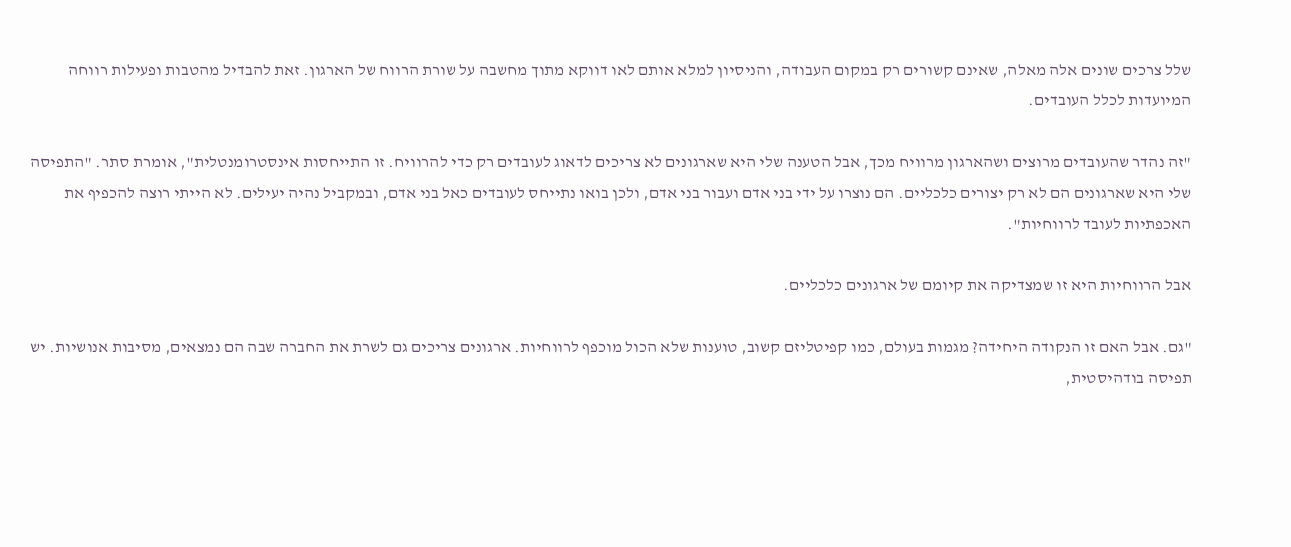שלל צרכים שונים אלה מאלה, שאינם קשורים רק במקום העבודה, והניסיון למלא אותם לאו דווקא מתוך מחשבה על שורת הרווח של הארגון. זאת להבדיל מהטבות ופעילות רווחה המיועדות לכלל העובדים.

"זה נהדר שהעובדים מרוצים ושהארגון מרוויח מכך, אבל הטענה שלי היא שארגונים לא צריכים לדאוג לעובדים רק כדי להרוויח. זו התייחסות אינסטרומנטלית", אומרת סתר. "התפיסה שלי היא שארגונים הם לא רק יצורים כלכליים. הם נוצרו על ידי בני אדם ועבור בני אדם, ולכן בואו נתייחס לעובדים כאל בני אדם, ובמקביל נהיה יעילים. לא הייתי רוצה להכפיף את האכפתיות לעובד לרווחיות".

אבל הרווחיות היא זו שמצדיקה את קיומם של ארגונים כלכליים.

"גם. אבל האם זו הנקודה היחידה? מגמות בעולם, כמו קפיטליזם קשוב, טוענות שלא הכול מוכפף לרווחיות. ארגונים צריכים גם לשרת את החברה שבה הם נמצאים, מסיבות אנושיות. יש תפיסה בודהיסטית,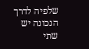שלפיה לדרך הנכונה יש שתי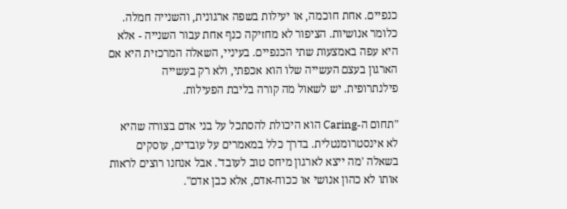כנפיים. אחת חוכמה, או יעילות בשפה ארגונית, והשנייה חמלה. כלומר אנושיות. הציפור לא מחזיקה כנף אחת עבור השנייה - אלא היא עפה באמצעות שתי הכנפיים. בעיניי, השאלה המרכזית היא אם הארגון בעצם העשייה שלו הוא אכפתי, ולא רק בעשייה פילנתרופית. יש לשאול מה קורה בליבת הפעילות.

"תחום ה-Caring הוא היכולת להסתכל על בני אדם בצורה שהיא לא אינסטרומנטלית. בדרך כלל במאמרים על עובדים, עוסקים בשאלה 'מה ייצא לארגון מיחס טוב לעובד'. אבל אנחנו רוצים לראות אותו לא כהון אנושי או ככוח-אדם, אלא כבן אדם".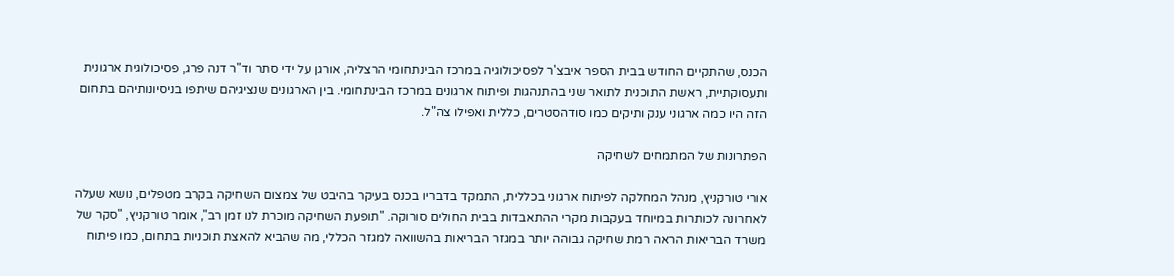הכנס, שהתקיים החודש בבית הספר איבצ'ר לפסיכולוגיה במרכז הבינתחומי הרצליה, אורגן על ידי סתר וד"ר דנה פרג, פסיכולוגית ארגונית ותעסוקתיית, ראשת התוכנית לתואר שני בהתנהגות ופיתוח ארגונים במרכז הבינתחומי. בין הארגונים שנציגיהם שיתפו בניסיונותיהם בתחום הזה היו כמה ארגוני ענק ותיקים כמו סודהסטרים, כללית ואפילו צה"ל.

הפתרונות של המתמחים לשחיקה

אורי טורקניץ, מנהל המחלקה לפיתוח ארגוני בכללית, התמקד בדבריו בכנס בעיקר בהיבט של צמצום השחיקה בקרב מטפלים, נושא שעלה לאחרונה לכותרות במיוחד בעקבות מקרי ההתאבדות בבית החולים סורוקה. "תופעת השחיקה מוכרת לנו זמן רב", אומר טורקניץ, "סקר של משרד הבריאות הראה רמת שחיקה גבוהה יותר במגזר הבריאות בהשוואה למגזר הכללי, מה שהביא להאצת תוכניות בתחום, כמו פיתוח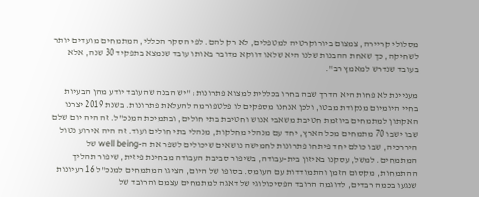מסלולי קריירה, צמצום ביורוקרטיה למטפלים, לא רק להם. לפי הסקר הכללי, המתמחים מועדים יותר לשחיקה, כך שאחת ההבנות שלנו היא שלאו דווקא מדובר באותו עובד שנמצא בתפקיד 30 שנה, אלא בעובד שנדרש למאמץ רב".

מעניינת לא פחות היא הדרך שבה בחרו בכללית למצוא פתרונות: "יש הבנה שהעובד יודע מהן הבעיות בחיי היומיום מנקודת מבטו, ולכן אנחנו מספקים לו פלטפורמה להעלאת פתרונות. בשנת 2019 יצרנו האקתון למתמחים ביוזמת חטיבת משאבי אנוש וחטיבת בתי חולים, ובתמיכת המנכ"ל. זה היה יום שלם שבו ישבו 70 מתמחים מכל הארץ, יחד עם מנהלי מחלקות, מנהלי בתי חולים ועוד. זה היה אירוע נטול היררכיה, שבו כולם יחד פיתחו פתרונות לחמישה נושאים שיכולים לשפר את ה-well being של המתמחים. למשל, עסקנו באיזון בית-עבודה, בשיפור סביבת העבודה מבחינת פיזית, שיפור תהליך ההתמחות, מקסום הזמן והתמודדות עם העומס. בסופו של היום, הציגו המתמחים למנכ"ל 16 רעיונות שנגעו בכמה רבדים, לדוגמה הרובד הפסיכולוגי של דאגה למתמחים עצמם והרובד של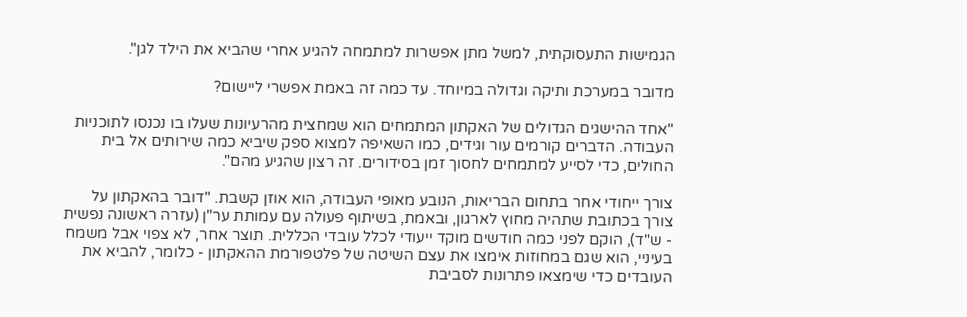הגמישות התעסוקתית, למשל מתן אפשרות למתמחה להגיע אחרי שהביא את הילד לגן".

מדובר במערכת ותיקה וגדולה במיוחד. עד כמה זה באמת אפשרי ליישום?

"אחד ההישגים הגדולים של האקתון המתמחים הוא שמחצית מהרעיונות שעלו בו נכנסו לתוכניות העבודה. הדברים קורמים עור וגידים, כמו השאיפה למצוא ספק שיביא כמה שירותים אל בית החולים, כדי לסייע למתמחים לחסוך זמן בסידורים. זה רצון שהגיע מהם".

צורך ייחודי אחר בתחום הבריאות, הנובע מאופי העבודה, הוא אוזן קשבת. "דובר בהאקתון על צורך בכתובת שתהיה מחוץ לארגון, ובאמת, בשיתוף פעולה עם עמותת ער"ן (עזרה ראשונה נפשית - ש"ד), הוקם לפני כמה חודשים מוקד ייעודי לכלל עובדי הכללית. תוצר אחר, לא צפוי אבל משמח בעיניי, הוא שגם במחוזות אימצו את עצם השיטה של פלטפורמת ההאקתון - כלומר, להביא את העובדים כדי שימצאו פתרונות לסביבת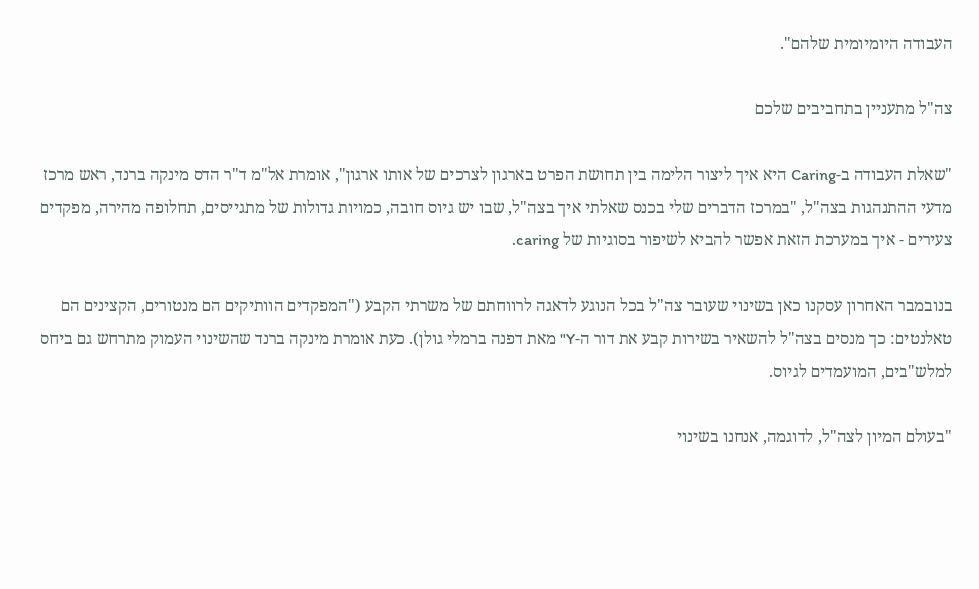העבודה היומיומית שלהם".

צה"ל מתעניין בתחביבים שלכם

"שאלת העבודה ב-Caring היא איך ליצור הלימה בין תחושת הפרט בארגון לצרכים של אותו ארגון", אומרת אל"מ ד"ר הדס מינקה ברנד, ראש מרכז מדעי ההתנהגות בצה"ל, "במרכז הדברים שלי בכנס שאלתי איך בצה"ל, שבו יש גיוס חובה, כמויות גדולות של מתגייסים, תחלופה מהירה, מפקדים צעירים - איך במערכת הזאת אפשר להביא לשיפור בסוגיות של caring.

בנובמבר האחרון עסקנו כאן בשינוי שעובר צה"ל בכל הנוגע לדאגה לרווחתם של משרתי הקבע ("המפקדים הוותיקים הם מנטורים, הקצינים הם טאלנטים: כך מנסים בצה"ל להשאיר בשירות קבע את דור ה-Y" מאת דפנה ברמלי גולן). כעת אומרת מינקה ברנד שהשינוי העמוק מתרחש גם ביחס למלש"בים, המועמדים לגיוס.

"בעולם המיון לצה"ל, לדוגמה, אנחנו בשינוי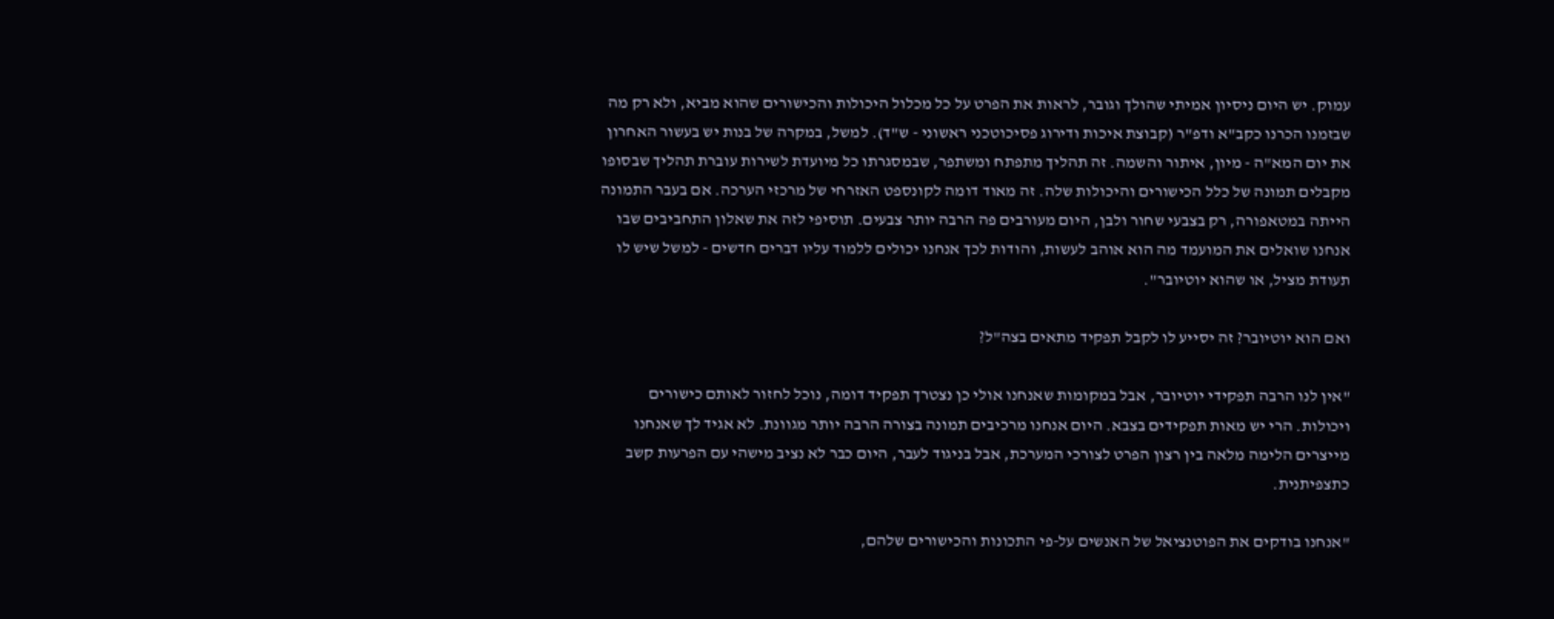עמוק. יש היום ניסיון אמיתי שהולך וגובר, לראות את הפרט על כל מכלול היכולות והכישורים שהוא מביא, ולא רק מה שבזמנו הכרנו כקב"א ודפ"ר (קבוצת איכות ודירוג פסיכוטכני ראשוני - ש"ד). למשל, במקרה של בנות יש בעשור האחרון את יום המא"ה - מיון, איתור והשמה. זה תהליך מתפתח ומשתפר, שבמסגרתו כל מיועדת לשירות עוברת תהליך שבסופו מקבלים תמונה של כלל הכישורים והיכולות שלה. זה מאוד דומה לקונספט האזרחי של מרכזי הערכה. אם בעבר התמונה הייתה במטאפורה, רק בצבעי שחור ולבן, היום מעורבים פה הרבה יותר צבעים. תוסיפי לזה את שאלון התחביבים שבו אנחנו שואלים את המועמד מה הוא אוהב לעשות, והודות לכך אנחנו יכולים ללמוד עליו דברים חדשים - למשל שיש לו תעודת מציל, או שהוא יוטיובר".

ואם הוא יוטיובר? זה יסייע לו לקבל תפקיד מתאים בצה"ל?

"אין לנו הרבה תפקידי יוטיובר, אבל במקומות שאנחנו אולי כן נצטרך תפקיד דומה, נוכל לחזור לאותם כישורים ויכולות. הרי יש מאות תפקידים בצבא. היום אנחנו מרכיבים תמונה בצורה הרבה יותר מגוונת. לא אגיד לך שאנחנו מייצרים הלימה מלאה בין רצון הפרט לצורכי המערכת, אבל בניגוד לעבר, היום כבר לא נציב מישהי עם הפרעות קשב כתצפיתנית.

"אנחנו בודקים את הפוטנציאל של האנשים על-פי התכונות והכישורים שלהם,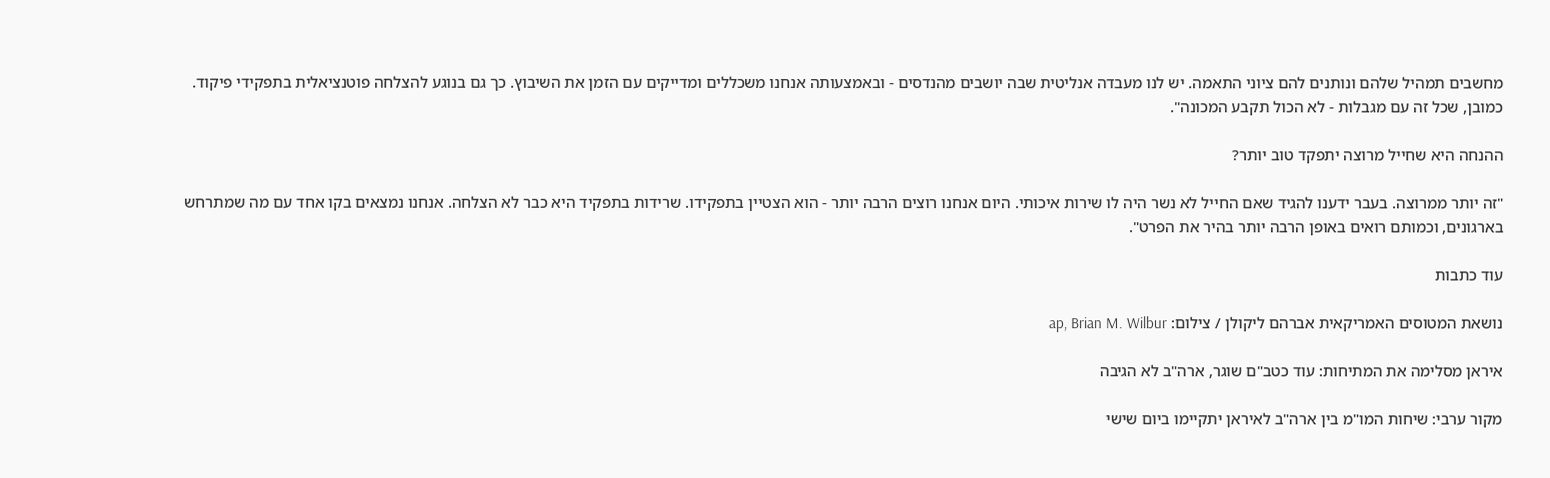מחשבים תמהיל שלהם ונותנים להם ציוני התאמה. יש לנו מעבדה אנליטית שבה יושבים מהנדסים - ובאמצעותה אנחנו משכללים ומדייקים עם הזמן את השיבוץ. כך גם בנוגע להצלחה פוטנציאלית בתפקידי פיקוד. כמובן, שכל זה עם מגבלות - לא הכול תקבע המכונה".

ההנחה היא שחייל מרוצה יתפקד טוב יותר?

"זה יותר ממרוצה. בעבר ידענו להגיד שאם החייל לא נשר היה לו שירות איכותי. היום אנחנו רוצים הרבה יותר - הוא הצטיין בתפקידו. שרידות בתפקיד היא כבר לא הצלחה. אנחנו נמצאים בקו אחד עם מה שמתרחש בארגונים, וכמותם רואים באופן הרבה יותר בהיר את הפרט".

עוד כתבות

נושאת המטוסים האמריקאית אברהם ליקולן / צילום: ap, Brian M. Wilbur

איראן מסלימה את המתיחות: עוד כטב"ם שוגר, ארה"ב לא הגיבה

מקור ערבי: שיחות המו"מ בין ארה"ב לאיראן יתקיימו ביום שישי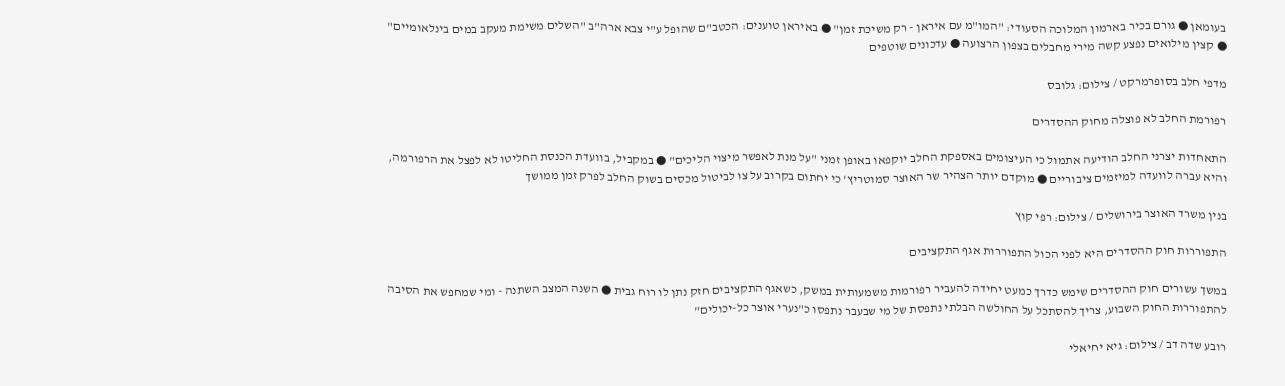בעומאן ● גורם בכיר בארמון המלוכה הסעודי: "המו"מ עם איראן - רק משיכת זמן" ● באיראן טוענים: הכטב"ם שהופל ע"י צבא ארה"ב "השלים משימת מעקב במים בינלאומיים" ● קצין מילואים נפצע קשה מירי מחבלים בצפון הרצועה ● עדכונים שוטפים

מדפי חלב בסופרמרקט / צילום: גלובס

רפורמת החלב לא פוצלה מחוק ההסדרים

התאחדות יצרני החלב הודיעה אתמול כי העיצומים באספקת החלב יוקפאו באופן זמני "על מנת לאפשר מיצוי הליכים" ● במקביל, בוועדת הכנסת החליטו לא לפצל את הרפורמה, והיא עברה לוועדה למיזמים ציבוריים ● מוקדם יותר הצהיר שר האוצר סמוטריץ' כי יחתום בקרוב על צו לביטול מכסים בשוק החלב לפרק זמן ממושך

בנין משרד האוצר בירושלים / צילום: רפי קוץ

התפוררות חוק ההסדרים היא לפני הכול התפוררות אגף התקציבים

במשך עשורים חוק ההסדרים שימש כדרך כמעט יחידה להעביר רפורמות משמעותית במשק, כשאגף התקציבים חזק נתן לו רוח גבית ● השנה המצב השתנה - ומי שמחפש את הסיבה להתפוררות החוק השבוע, צריך להסתכל על החולשה הבלתי נתפסת של מי שבעבר נתפסו כ"נערי אוצר כל-יכולים"

רובע שדה דב / צילום: גיא יחיאלי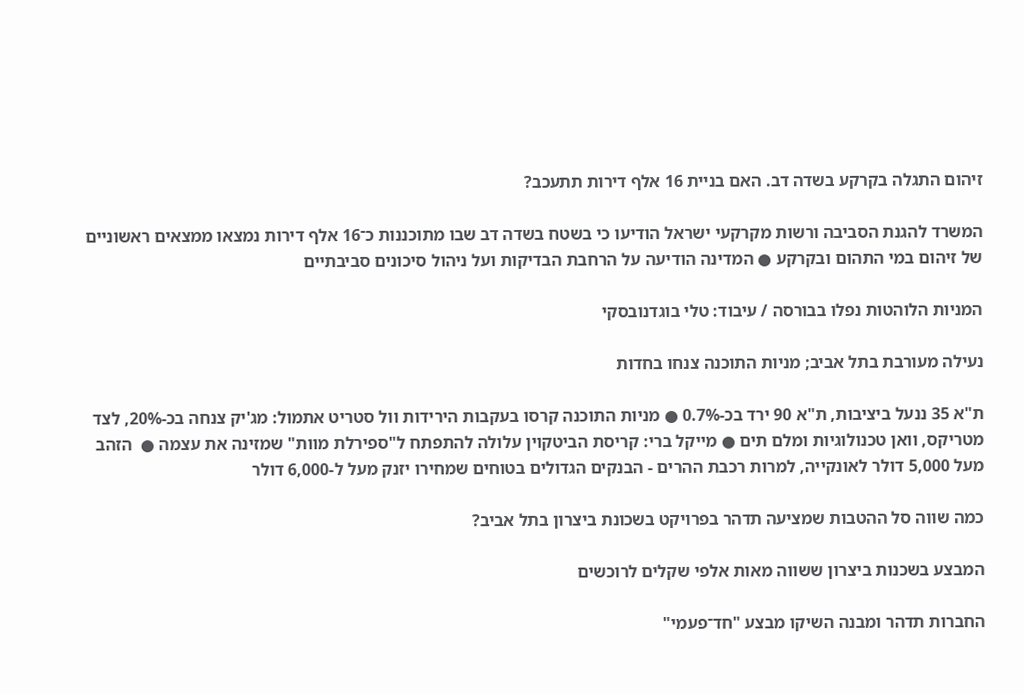זיהום התגלה בקרקע בשדה דב. האם בניית 16 אלף דירות תתעכב?

המשרד להגנת הסביבה ורשות מקרקעי ישראל הודיעו כי בשטח בשדה דב שבו מתוכננות כ־16 אלף דירות נמצאו ממצאים ראשוניים של זיהום במי התהום ובקרקע ● המדינה הודיעה על הרחבת הבדיקות ועל ניהול סיכונים סביבתיים

המניות הלוהטות נפלו בבורסה / עיבוד: טלי בוגדנובסקי

נעילה מעורבת בתל אביב; מניות התוכנה צנחו בחדות

ת"א 35 ננעל ביציבות, ת"א 90 ירד בכ-0.7% ● מניות התוכנה קרסו בעקבות הירידות וול סטריט אתמול: מג'יק צנחה בכ-20%, לצד מטריקס, וואן טכנולוגיות ומלם תים ● מייקל ברי: קריסת הביטקוין עלולה להתפתח ל"ספירלת מוות" שמזינה את עצמה ●  הזהב מעל 5,000 דולר לאונקייה, למרות רכבת ההרים - הבנקים הגדולים בטוחים שמחירו יזנק מעל ל-6,000 דולר

כמה שווה סל ההטבות שמציעה תדהר בפרויקט בשכונת ביצרון בתל אביב?

המבצע בשכנות ביצרון ששווה מאות אלפי שקלים לרוכשים

החברות תדהר ומבנה השיקו מבצע "חד־פעמי"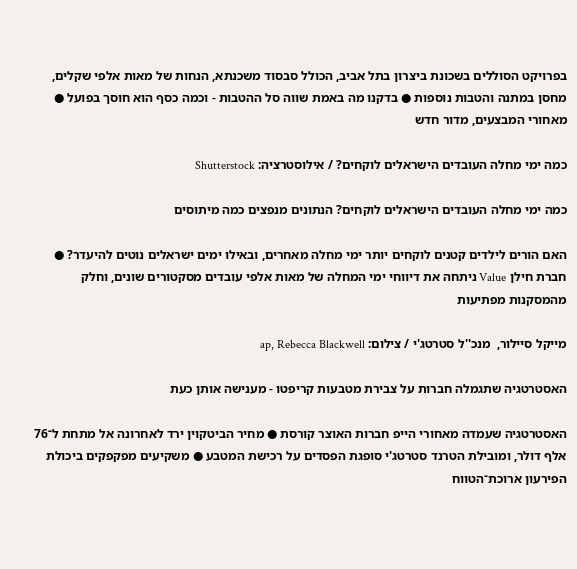בפרויקט הסוללים בשכונת ביצרון בתל אביב, הכולל סבסוד משכנתא, הנחות של מאות אלפי שקלים, מחסן במתנה והטבות נוספות ● בדקנו מה באמת שווה סל ההטבות - וכמה כסף הוא חוסך בפועל ● מאחורי המבצעים, מדור חדש

כמה ימי מחלה העובדים הישראלים לוקחים? / אילוסטרציה: Shutterstock

כמה ימי מחלה העובדים הישראלים לוקחים? הנתונים מנפצים כמה מיתוסים

האם הורים לילדים קטנים לוקחים יותר ימי מחלה מאחרים, ובאילו ימים ישראלים נוטים להיעדר? ● חברת חילן Value ניתחה את דיווחי ימי המחלה של מאות אלפי עובדים מסקטורים שונים, וחלק מהמסקנות מפתיעות

מייקל סיילור,  מנכ''ל סטרטג'י / צילום: ap, Rebecca Blackwell

האסטרטגיה שתגמלה חברות על צבירת מטבעות קריפטו - מענישה אותן כעת

האסטרטגיה שעמדה מאחורי הייפ חברות האוצר קורסת ● מחיר הביטקוין ירד לאחרונה אל מתחת ל־76 אלף דולר, ומובילת הטרנד סטרטג'י סופגת הפסדים על רכישת המטבע ● משקיעים מפקפקים ביכולת הפירעון ארוכת־הטווח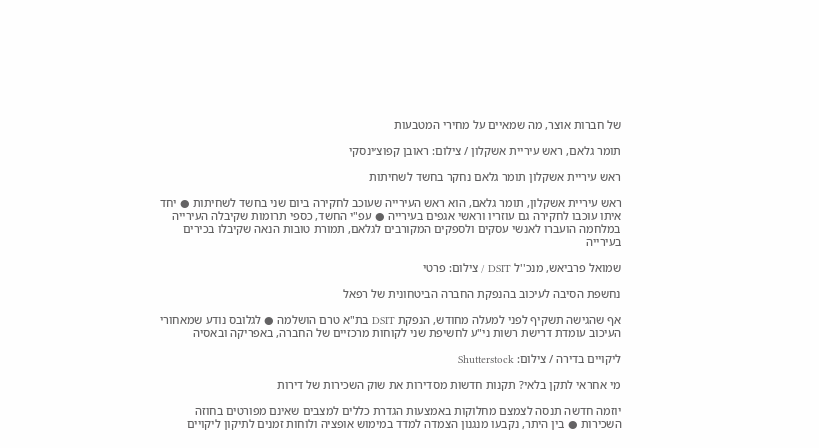של חברות אוצר, מה שמאיים על מחירי המטבעות

תומר גלאם, ראש עיריית אשקלון / צילום: ראובן קפוצ׳ינסקי

ראש עיריית אשקלון תומר גלאם נחקר בחשד לשחיתות

ראש עיריית אשקלון, תומר גלאם, הוא ראש העירייה שעוכב לחקירה ביום שני בחשד לשחיתות ● יחד איתו עוכבו לחקירה גם עוזריו וראשי אגפים בעירייה ● עפ"י החשד, כספי תרומות שקיבלה העירייה במלחמה הועברו לאנשי עסקים ולספקים המקורבים לגלאם, תמורת טובות הנאה שקיבלו בכירים בעירייה

שמואל פרביאש, מנכ''ל DSIT / צילום: פרטי

נחשפת הסיבה לעיכוב בהנפקת החברה הביטחונית של רפאל

אף שהגישה תשקיף לפני למעלה מחודש, הנפקת DSIT בת"א טרם הושלמה ● לגלובס נודע שמאחורי העיכוב עומדת דרישת רשות ני"ע לחשיפת שני לקוחות מרכזיים של החברה, באפריקה ובאסיה

ליקויים בדירה / צילום: Shutterstock

מי אחראי לתקן בלאי? תקנות חדשות מסדירות את שוק השכירות של דירות

יוזמה חדשה תנסה לצמצם מחלוקות באמצעות הגדרת כללים למצבים שאינם מפורטים בחוזה השכירות ● בין היתר, נקבעו מנגנון הצמדה למדד במימוש אופציה ולוחות זמנים לתיקון ליקויים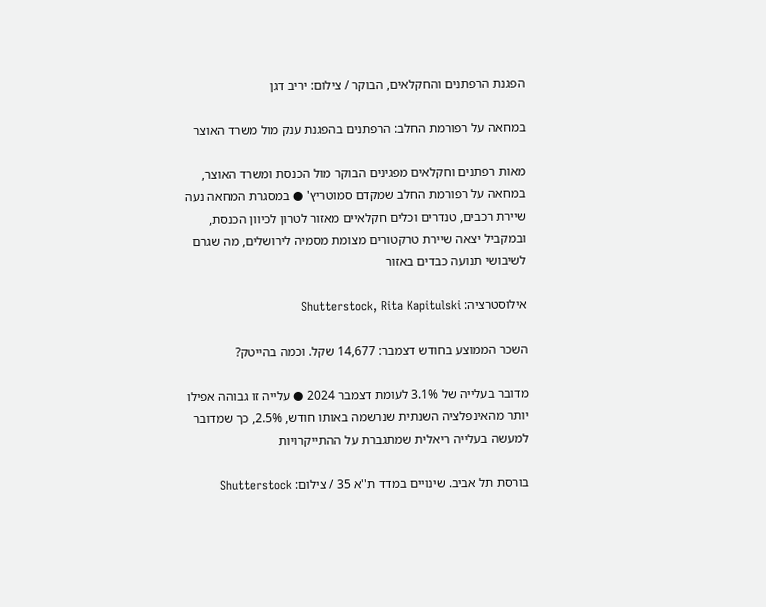הפגנת הרפתנים והחקלאים, הבוקר / צילום: יריב דגן

במחאה על רפורמת החלב: הרפתנים בהפגנת ענק מול משרד האוצר

מאות רפתנים וחקלאים מפגינים הבוקר מול הכנסת ומשרד האוצר, במחאה על רפורמת החלב שמקדם סמוטריץ' ● במסגרת המחאה נעה שיירת רכבים, טנדרים וכלים חקלאיים מאזור לטרון לכיוון הכנסת, ובמקביל יצאה שיירת טרקטורים מצומת מסמיה לירושלים, מה שגרם לשיבושי תנועה כבדים באזור

אילוסטרציה: Shutterstock, Rita Kapitulski

השכר הממוצע בחודש דצמבר: 14,677 שקל. וכמה בהייטק?

מדובר בעלייה של 3.1% לעומת דצמבר 2024 ● עלייה זו גבוהה אפילו יותר מהאינפלציה השנתית שנרשמה באותו חודש, 2.5%, כך שמדובר למעשה בעלייה ריאלית שמתגברת על ההתייקרויות

בורסת תל אביב. שינויים במדד ת''א 35 / צילום: Shutterstock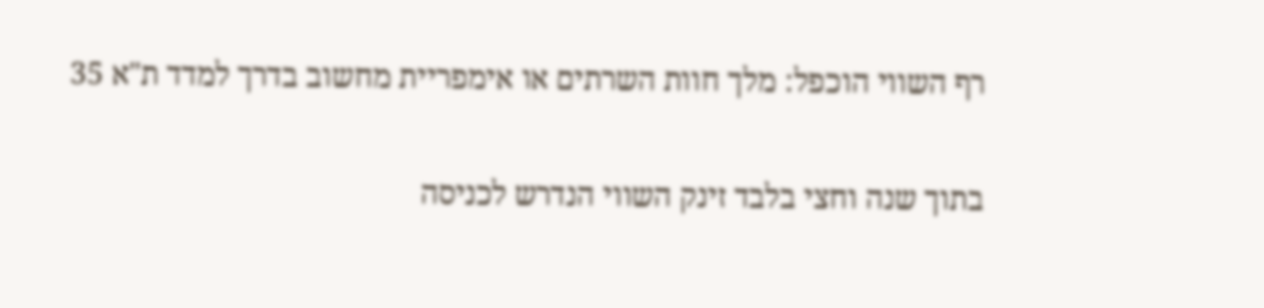רף השווי הוכפל: מלך חוות השרתים או אימפריית מחשוב בדרך למדד ת"א 35

בתוך שנה וחצי בלבד זינק השווי הנדרש לכניסה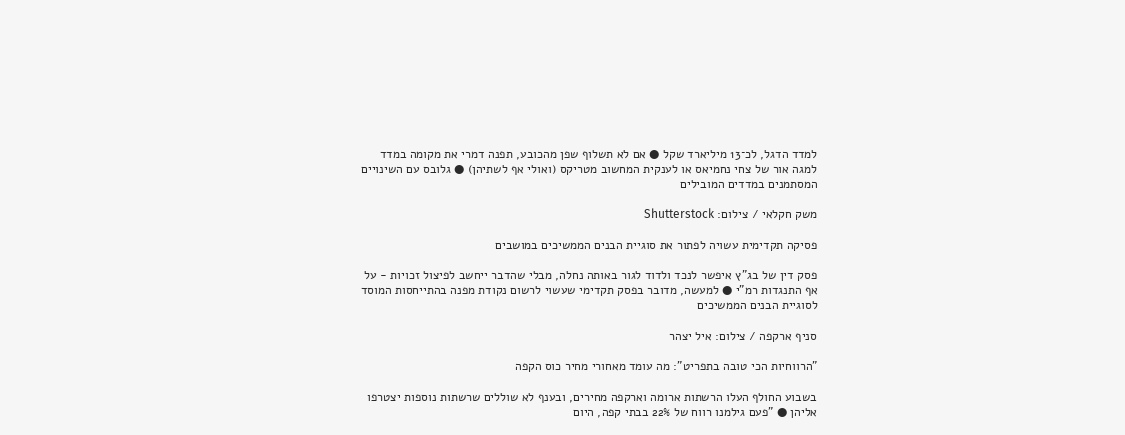למדד הדגל, לכ־13 מיליארד שקל ● אם לא תשלוף שפן מהכובע, תפנה דמרי את מקומה במדד למגה אור של צחי נחמיאס או לענקית המחשוב מטריקס (ואולי אף לשתיהן) ● גלובס עם השינויים המסתמנים במדדים המובילים

משק חקלאי / צילום: Shutterstock

פסיקה תקדימית עשויה לפתור את סוגיית הבנים הממשיכים במושבים

פסק דין של בג"ץ איפשר לנכד ולדוד לגור באותה נחלה, מבלי שהדבר ייחשב לפיצול זכויות - על אף התנגדות רמ"י ● למעשה, מדובר בפסק תקדימי שעשוי לרשום נקודת מפנה בהתייחסות המוסד לסוגיית הבנים הממשיכים

סניף ארקפה / צילום: איל יצהר

"הרווחיות הכי טובה בתפריט": מה עומד מאחורי מחיר כוס הקפה

בשבוע החולף העלו הרשתות ארומה וארקפה מחירים, ובענף לא שוללים שרשתות נוספות יצטרפו אליהן ● "פעם גילמנו רווח של 22% בבתי קפה, היום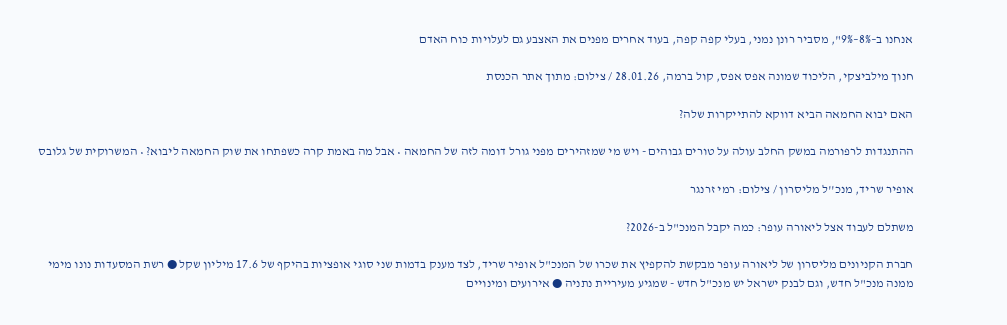אנחנו ב–8%–9%", מסביר רונן נמני, בעלי קפה קפה, בעוד אחרים מפנים את האצבע גם לעלויות כוח האדם

חנוך מילביצקי, הליכוד שמונה אפס אפס, קול ברמה, 28.01.26 / צילום: מתוך אתר הכנסת

האם יבוא החמאה הביא דווקא להתייקרות שלה?

ההתנגדות לרפורמה במשק החלב עולה על טורים גבוהים - ויש מי שמזהירים מפני גורל דומה לזה של החמאה • אבל מה באמת קרה כשפתחו את שוק החמאה ליבוא? • המשרוקית של גלובס

אופיר שריד, מנכ''ל מליסרון / צילום: רמי זרנגר

משתלם לעבוד אצל ליאורה עופר: כמה יקבל המנכ"ל ב-2026?

חברת הקניונים מליסרון של ליאורה עופר מבקשת להקפיץ את שכרו של המנכ"ל אופיר שריד, לצד מענק בדמות שני סוגי אופציות בהיקף של 17.6 מיליון שקל ● רשת המסעדות נונו מימי ממנה מנכ"ל חדש, וגם לבנק ישראל יש מנכ"ל חדש - שמגיע מעיריית נתניה ● אירועים ומינויים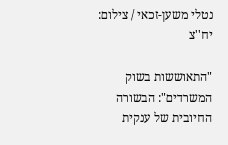נטלי משען-זכאי / צילום: יח''צ

"התאוששות בשוק המשרדים": הבשורה החיובית של ענקית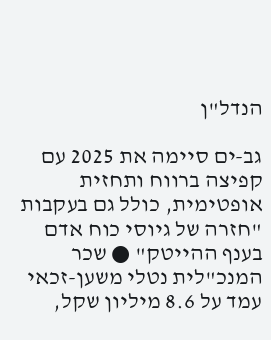הנדל"ן

גב-ים סיימה את 2025 עם קפיצה ברווח ותחזית אופטימית, כולל גם בעקבות "חזרה של גיוסי כוח אדם בענף ההייטק" ● שכר המנכ"לית נטלי משען-זכאי עמד על 8.6 מיליון שקל,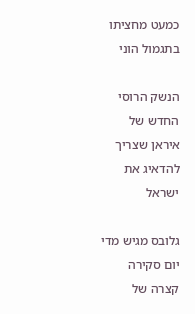כמעט מחציתו בתגמול הוני

הנשק הרוסי החדש של איראן שצריך להדאיג את ישראל

גלובס מגיש מדי יום סקירה קצרה של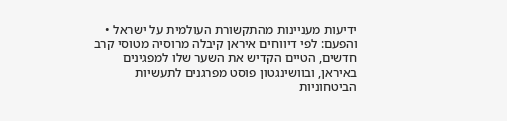ידיעות מעניינות מהתקשורת העולמית על ישראל • והפעם: לפי דיווחים איראן קיבלה מרוסיה מטוסי קרב חדשים, הטיים הקדיש את השער שלו למפגינים באיראן, ובוושינגטון פוסט מפרגנים לתעשיות הביטחוניות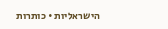הישראליות • כותרות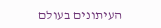העיתונים בעולם